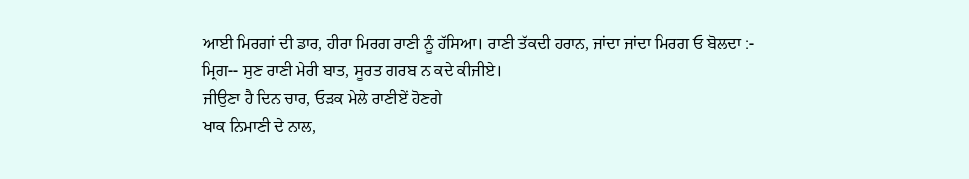ਆਈ ਮਿਰਗਾਂ ਦੀ ਡਾਰ, ਹੀਰਾ ਮਿਰਗ ਰਾਣੀ ਨੂੰ ਹੱਸਿਆ। ਰਾਣੀ ਤੱਕਦੀ ਹਰਾਨ, ਜਾਂਦਾ ਜਾਂਦਾ ਮਿਰਗ ਓ ਬੋਲਦਾ :-
ਮ੍ਰਿਗ-- ਸੁਣ ਰਾਣੀ ਮੇਰੀ ਬਾਤ, ਸੂਰਤ ਗਰਬ ਨ ਕਦੇ ਕੀਜੀਏ।
ਜੀਉਣਾ ਹੈ ਦਿਨ ਚਾਰ, ਓੜਕ ਮੇਲੇ ਰਾਣੀਏਂ ਹੋਣਗੇ
ਖਾਕ ਨਿਮਾਣੀ ਦੇ ਨਾਲ,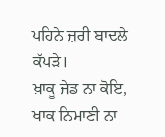ਪਹਿਨੇ ਜ਼ਰੀ ਬਾਦਲੇ ਕੱਪੜੇ।
ਖ਼ਾਕੂ ਜੇਡ ਨਾ ਕੋਇ, ਖਾਕ ਨਿਮਾਣੀ ਨਾ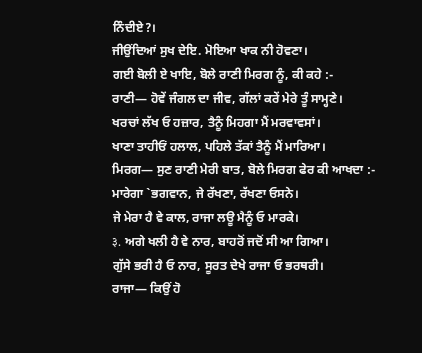ਨਿੰਦੀਏ?।
ਜੀਉਂਦਿਆਂ ਸੁਖ ਦੇਇ. ਮੋਇਆ ਖਾਕ ਨੀ ਹੋਵਣਾ।
ਗਈ ਬੋਲੀ ਏ ਖਾਇ, ਬੋਲੇ ਰਾਣੀ ਮਿਰਗ ਨੂੰ, ਕੀ ਕਹੇ :-
ਰਾਣੀ— ਹੋਵੇਂ ਜੰਗਲ ਦਾ ਜੀਵ, ਗੱਲਾਂ ਕਰੇਂ ਮੇਰੇ ਤੂੰ ਸਾਮ੍ਹਣੇ।
ਖਰਚਾਂ ਲੱਖ ਓ ਹਜ਼ਾਰ, ਤੈਨੂੰ ਮਿਹਗਾ ਮੈਂ ਮਰਵਾਵਸਾਂ।
ਖਾਣਾ ਤਾਹੀਓਂ ਹਲਾਲ, ਪਹਿਲੇ ਤੱਕਾਂ ਤੈਨੂੰ ਮੈਂ ਮਾਰਿਆ।
ਮਿਰਗ— ਸੁਣ ਰਾਣੀ ਮੇਰੀ ਬਾਤ, ਬੋਲੇ ਮਿਰਗ ਫੇਰ ਕੀ ਆਖਦਾ :-
ਮਾਰੇਗਾ `ਭਗਵਾਨ, ਜੇ ਰੱਖਣਾ, ਰੱਖਣਾ ਓਸਨੇ।
ਜੇ ਮੇਰਾ ਹੈ ਵੇ ਕਾਲ, ਰਾਜਾ ਲਊ ਮੈਨੂੰ ਓ ਮਾਰਕੇ।
३. ਅਗੇ ਖਲੀ ਹੈ ਵੇ ਨਾਰ, ਬਾਹਰੋਂ ਜਦੋਂ ਸੀ ਆ ਗਿਆ।
ਗੁੱਸੇ ਭਰੀ ਹੈ ਓ ਨਾਰ, ਸੂਰਤ ਦੇਖੇ ਰਾਜਾ ਓ ਭਰਥਰੀ।
ਰਾਜਾ— ਕਿਉਂ ਹੋ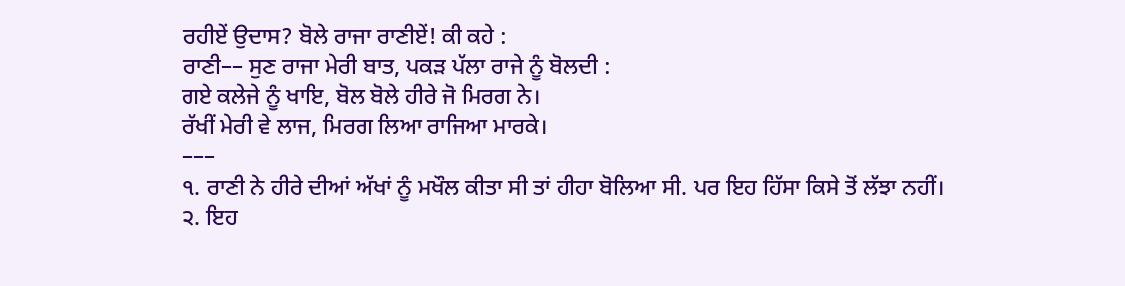ਰਹੀਏਂ ਉਦਾਸ? ਬੋਲੇ ਰਾਜਾ ਰਾਣੀਏਂ! ਕੀ ਕਹੇ :
ਰਾਣੀ–– ਸੁਣ ਰਾਜਾ ਮੇਰੀ ਬਾਤ, ਪਕੜ ਪੱਲਾ ਰਾਜੇ ਨੂੰ ਬੋਲਦੀ :
ਗਏ ਕਲੇਜੇ ਨੂੰ ਖਾਇ, ਬੋਲ ਬੋਲੇ ਹੀਰੇ ਜੋ ਮਿਰਗ ਨੇ।
ਰੱਖੀਂ ਮੇਰੀ ਵੇ ਲਾਜ, ਮਿਰਗ ਲਿਆ ਰਾਜਿਆ ਮਾਰਕੇ।
–––
੧. ਰਾਣੀ ਨੇ ਹੀਰੇ ਦੀਆਂ ਅੱਖਾਂ ਨੂੰ ਮਖੌਲ ਕੀਤਾ ਸੀ ਤਾਂ ਹੀਹਾ ਬੋਲਿਆ ਸੀ. ਪਰ ਇਹ ਹਿੱਸਾ ਕਿਸੇ ਤੋਂ ਲੱਝਾ ਨਹੀਂ।
੨. ਇਹ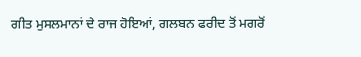ਗੀਤ ਮੁਸਲਮਾਨਾਂ ਦੇ ਰਾਜ ਹੋਇਆਂ, ਗਲਬਨ ਫਰੀਦ ਤੋਂ ਮਗਰੋਂ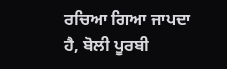ਰਚਿਆ ਗਿਆ ਜਾਪਦਾ ਹੈ, ਬੋਲੀ ਪੂਰਬੀ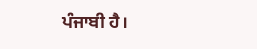ਪੰਜਾਬੀ ਹੈ।